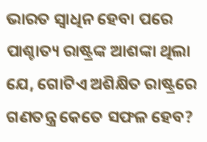ଭାରତ ସ୍ୱାଧିନ ହେବା ପରେ ପାଶ୍ଚାତ୍ୟ ରାଷ୍ଟ୍ରଙ୍କ ଆଶଙ୍କା ଥିଲା ଯେ, ଗୋଟିଏ ଅଶିକ୍ଷିତ ରାଷ୍ଟ୍ରରେ ଗଣତନ୍ତ୍ର କେତେ ସଫଳ ହେବ?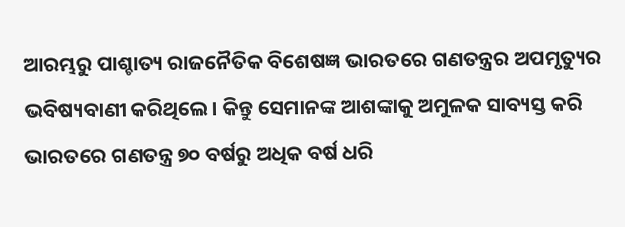ଆରମ୍ଭରୁ ପାଶ୍ଚାତ୍ୟ ରାଜନୈତିକ ବିଶେଷଜ୍ଞ ଭାରତରେ ଗଣତନ୍ତ୍ରର ଅପମୃତ୍ୟୁର ଭବିଷ୍ୟବାଣୀ କରିଥିଲେ। କିନ୍ତୁ ସେମାନଙ୍କ ଆଶଙ୍କାକୁ ଅମୁଳକ ସାବ୍ୟସ୍ତ କରି ଭାରତରେ ଗଣତନ୍ତ୍ର ୭୦ ବର୍ଷରୁ ଅଧିକ ବର୍ଷ ଧରି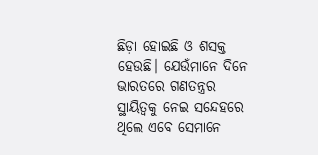ଛିଡ଼ା ହୋଇଛି ଓ ଶସକ୍ତ ହେଉଛି। ଯେଉଁମାନେ ଦିନେ ଭାରତରେ ଗଣତନ୍ତ୍ରର ସ୍ଥାୟିତ୍ୱକୁ ନେଇ ସନ୍ଦେହରେ ଥିଲେ ଏବେ ସେମାନେ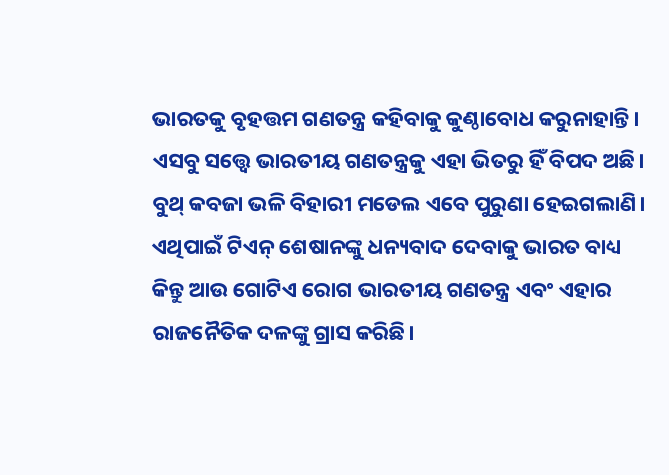ଭାରତକୁ ବୃହତ୍ତମ ଗଣତନ୍ତ୍ର କହିବାକୁ କୁଣ୍ଠାବୋଧ କରୁନାହାନ୍ତି।
ଏସବୁ ସତ୍ତ୍ୱେ ଭାରତୀୟ ଗଣତନ୍ତ୍ରକୁ ଏହା ଭିତରୁ ହିଁ ବିପଦ ଅଛି। ବୁଥ୍ କବଜା ଭଳି ବିହାରୀ ମଡେଲ ଏବେ ପୁରୁଣା ହେଇଗଲାଣି। ଏଥିପାଇଁ ଟିଏନ୍ ଶେଷାନଙ୍କୁ ଧନ୍ୟବାଦ ଦେବାକୁ ଭାରତ ବାଧ୍ୟ କିନ୍ତୁ ଆଉ ଗୋଟିଏ ରୋଗ ଭାରତୀୟ ଗଣତନ୍ତ୍ର ଏବଂ ଏହାର ରାଜନୈତିକ ଦଳଙ୍କୁ ଗ୍ରାସ କରିଛି।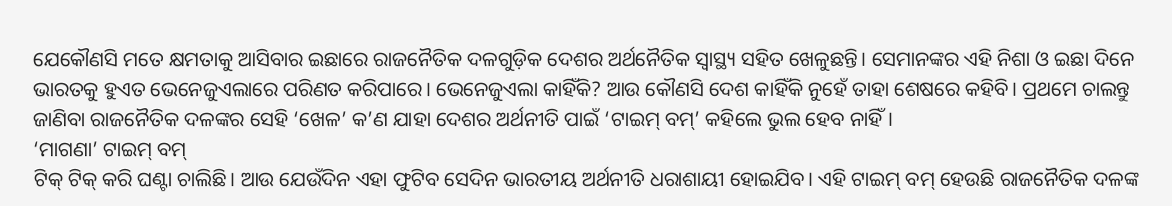ଯେକୌଣସି ମତେ କ୍ଷମତାକୁ ଆସିବାର ଇଛାରେ ରାଜନୈତିକ ଦଳଗୁଡ଼ିକ ଦେଶର ଅର୍ଥନୈତିକ ସ୍ୱାସ୍ଥ୍ୟ ସହିତ ଖେଳୁଛନ୍ତି। ସେମାନଙ୍କର ଏହି ନିଶା ଓ ଇଛା ଦିନେ ଭାରତକୁ ହୁଏତ ଭେନେଜୁଏଲାରେ ପରିଣତ କରିପାରେ। ଭେନେଜୁଏଲା କାହିଁକି? ଆଉ କୌଣସି ଦେଶ କାହିଁକି ନୁହେଁ ତାହା ଶେଷରେ କହିବି। ପ୍ରଥମେ ଚାଲନ୍ତୁ ଜାଣିବା ରାଜନୈତିକ ଦଳଙ୍କର ସେହି ‘ଖେଳ’ କ’ଣ ଯାହା ଦେଶର ଅର୍ଥନୀତି ପାଇଁ ‘ଟାଇମ୍ ବମ୍’ କହିଲେ ଭୁଲ ହେବ ନାହିଁ।
‘ମାଗଣା’ ଟାଇମ୍ ବମ୍
ଟିକ୍ ଟିକ୍ କରି ଘଣ୍ଟା ଚାଲିଛି। ଆଉ ଯେଉଁଦିନ ଏହା ଫୁଟିବ ସେଦିନ ଭାରତୀୟ ଅର୍ଥନୀତି ଧରାଶାୟୀ ହୋଇଯିବ। ଏହି ଟାଇମ୍ ବମ୍ ହେଉଛି ରାଜନୈତିକ ଦଳଙ୍କ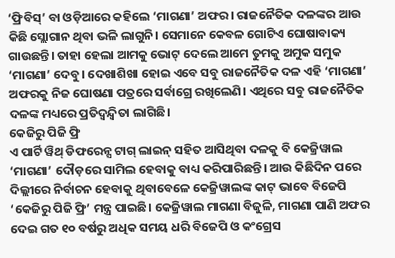‘ଫ୍ରିବିସ୍’ ବା ଓଡ଼ିଆରେ କହିଲେ ‘ମାଗଣା’ ଅଫର। ରାଜନୈତିକ ଦଳଙ୍କର ଆଉ କିଛି ସ୍ଲୋଗାନ ଥିବା ଭଳି ଲାଗୁନି। ସେମାନେ କେବଳ ଗୋଟିଏ ଘୋଷାବାକ୍ୟ ଗାଉଛନ୍ତି। ତାହା ହେଲା ଆମକୁ ଭୋଟ୍ ଦେଲେ ଆମେ ତୁମକୁ ଅମୁକ ସମୁକ ‘ମାଗଣା’ ଦେବୁ। ଦେଖାଶିଖା ହୋଇ ଏବେ ସବୁ ରାଜନୈତିକ ଦଳ ଏହି ‘ମାଗଣା’ ଅଫରକୁ ନିଜ ଘୋଷଣା ପତ୍ରରେ ସର୍ବାଗ୍ରେ ରଖିଲେଣି। ଏଥିରେ ସବୁ ରାଜନୈତିକ ଦଳଙ୍କ ମଧ୍ୟରେ ପ୍ରତିଦ୍ୱନ୍ଦ୍ୱିତା ଲାଗିଛି।
କେଜିରୁ ପିଜି ଫ୍ରି
ଏ ପାର୍ଟି ୱିଥ୍ ଡିଫରେନ୍ସ ଟାଗ୍ ଲାଇନ୍ ସହିତ ଆସିଥିବା ଦଳକୁ ବି କେଜ୍ରିୱାଲ ‘ମାଗଣା’ ଦୌଡ଼ରେ ସାମିଲ ହେବାକୁ ବାଧ୍ୟ କରିପାରିଛନ୍ତି। ଆଉ କିଛିଦିନ ପରେ ଦିଲ୍ଲୀରେ ନିର୍ବାଚନ ହେବାକୁ ଥିବାବେଳେ କେଜ୍ରିୱାଲଙ୍କ କାଟ୍ ଭାବେ ବିଜେପି ‘କେଜିରୁ ପିଜି ଫ୍ରି’ ମନ୍ତ୍ର ପାଇଛି। କେଜ୍ରିୱାଲ ମାଗଣା ବିଜୁଳି, ମାଗଣା ପାଣି ଅଫର ଦେଇ ଗତ ୧୦ ବର୍ଷରୁ ଅଧିକ ସମୟ ଧରି ବିଜେପି ଓ କଂଗ୍ରେସ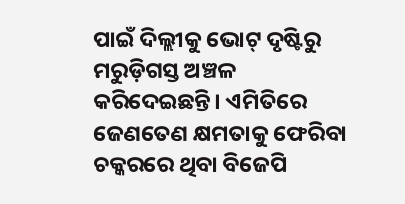ପାଇଁ ଦିଲ୍ଲୀକୁ ଭୋଟ୍ ଦୃଷ୍ଟିରୁ ମରୁଡ଼ିଗସ୍ତ ଅଞ୍ଚଳ କରିଦେଇଛନ୍ତି। ଏମିତିରେ ଜେଣତେଣ କ୍ଷମତାକୁ ଫେରିବା ଚକ୍କରରେ ଥିବା ବିଜେପି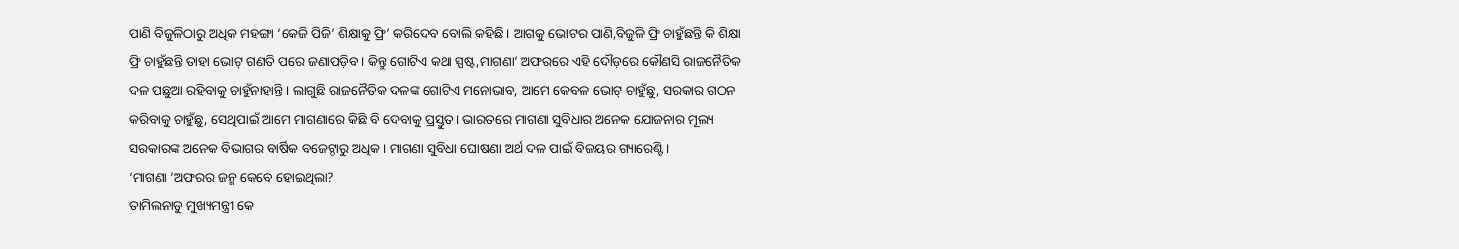ପାଣି ବିଜୁଳିଠାରୁ ଅଧିକ ମହଙ୍ଗା ‘କେଜି ପିଜି’ ଶିକ୍ଷାକୁ ଫ୍ରି’ କରିଦେବ ବୋଲି କହିଛି। ଆଗକୁ ଭୋଟର ପାଣି,ବିଜୁଳି ଫ୍ରି ଚାହୁଁଛନ୍ତି କି ଶିକ୍ଷା ଫ୍ରି ଚାହୁଁଛନ୍ତି ତାହା ଭୋଟ୍ ଗଣତି ପରେ ଜଣାପଡ଼ିବ। କିନ୍ତୁ ଗୋଟିଏ କଥା ସ୍ପଷ୍ଟ,ମାଗଣା’ ଅଫରରେ ଏହି ଦୌଡ଼ରେ କୌଣସି ରାଜନୈତିକ ଦଳ ପଛୁଆ ରହିବାକୁ ଚାହୁଁନାହାନ୍ତି। ଲାଗୁଛି ରାଜନୈତିକ ଦଳଙ୍କ ଗୋଟିଏ ମନୋଭାବ, ଆମେ କେବଳ ଭୋଟ୍ ଚାହୁଁଛୁ, ସରକାର ଗଠନ କରିବାକୁ ଚାହୁଁଛୁ, ସେଥିପାଇଁ ଆମେ ମାଗଣାରେ କିଛି ବି ଦେବାକୁ ପ୍ରସ୍ତୁତ। ଭାରତରେ ମାଗଣା ସୁବିଧାର ଅନେକ ଯୋଜନାର ମୂଲ୍ୟ ସରକାରଙ୍କ ଅନେକ ବିଭାଗର ବାର୍ଷିକ ବଜେଟ୍ଠାରୁ ଅଧିକ। ମାଗଣା ସୁବିଧା ଘୋଷଣା ଅର୍ଥ ଦଳ ପାଇଁ ବିଜୟର ଗ୍ୟାରେଣ୍ଟି।
‘ମାଗଣା ’ଅଫରର ଜନ୍ମ କେବେ ହୋଇଥିଲା?
ତାମିଲନାଡୁ ମୁଖ୍ୟମନ୍ତ୍ରୀ କେ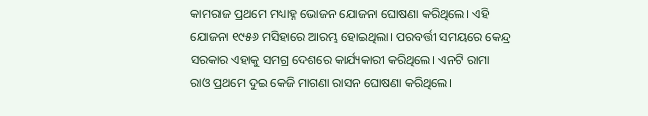କାମରାଜ ପ୍ରଥମେ ମଧ୍ୟାହ୍ନ ଭୋଜନ ଯୋଜନା ଘୋଷଣା କରିଥିଲେ। ଏହି ଯୋଜନା ୧୯୫୬ ମସିହାରେ ଆରମ୍ଭ ହୋଇଥିଲା। ପରବର୍ତ୍ତୀ ସମୟରେ କେନ୍ଦ୍ର ସରକାର ଏହାକୁ ସମଗ୍ର ଦେଶରେ କାର୍ଯ୍ୟକାରୀ କରିଥିଲେ। ଏନଟି ରାମା ରାଓ ପ୍ରଥମେ ଦୁଇ କେଜି ମାଗଣା ରାସନ ଘୋଷଣା କରିଥିଲେ।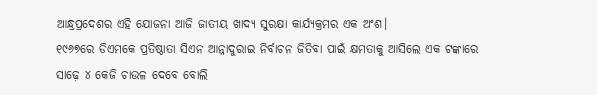ଆନ୍ଧ୍ରପ୍ରଦେଶର ଏହି ଯୋଜନା ଆଜି ଜାତୀୟ ଖାଦ୍ୟ ସୁରକ୍ଷା କାର୍ଯ୍ୟକ୍ରମର ଏକ ଅଂଶ।
୧୯୬୭ରେ ଡିଏମକେ ପ୍ରତିଷ୍ଠାତା ସିଏନ ଆନ୍ନାଦୁରାଇ ନିର୍ବାଚନ ଜିତିବା ପାଇଁ କ୍ଷମତାକୁ ଆସିଲେ ଏକ ଟଙ୍କାରେ ସାଢ଼େ ୪ କେଜି ଚାଉଳ ଦେବେ ବୋଲି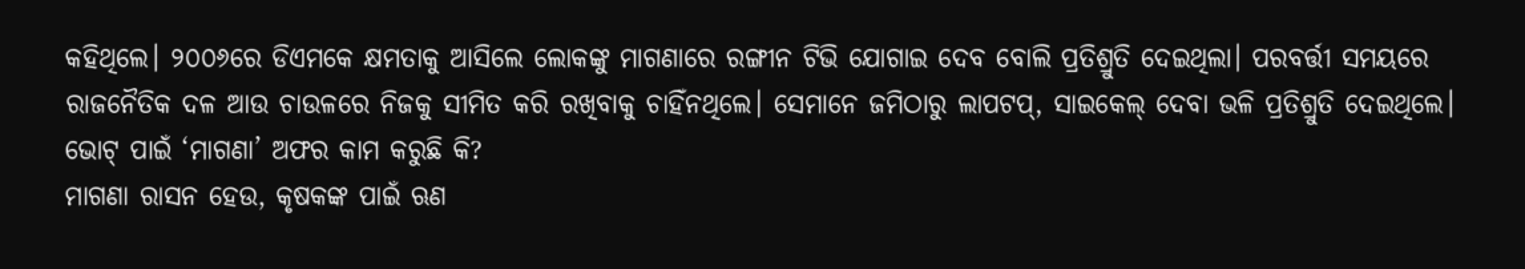କହିଥିଲେ। ୨୦୦୬ରେ ଡିଏମକେ କ୍ଷମତାକୁ ଆସିଲେ ଲୋକଙ୍କୁ ମାଗଣାରେ ରଙ୍ଗୀନ ଟିଭି ଯୋଗାଇ ଦେବ ବୋଲି ପ୍ରତିଶ୍ରୁତି ଦେଇଥିଲା। ପରବର୍ତ୍ତୀ ସମୟରେ ରାଜନୈତିକ ଦଳ ଆଉ ଚାଉଳରେ ନିଜକୁ ସୀମିତ କରି ରଖିବାକୁ ଚାହିଁନଥିଲେ। ସେମାନେ ଜମିଠାରୁ ଲାପଟପ୍, ସାଇକେଲ୍ ଦେବା ଭଳି ପ୍ରତିଶ୍ରୁତି ଦେଇଥିଲେ।
ଭୋଟ୍ ପାଇଁ ‘ମାଗଣା’ ଅଫର କାମ କରୁଛି କି?
ମାଗଣା ରାସନ ହେଉ, କୃଷକଙ୍କ ପାଇଁ ଋଣ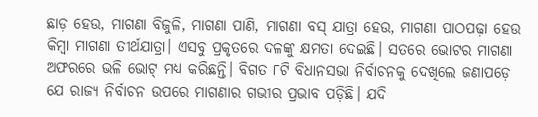ଛାଡ଼ ହେଉ, ମାଗଣା ବିଜୁଳି, ମାଗଣା ପାଣି, ମାଗଣା ବସ୍ ଯାତ୍ରା ହେଉ, ମାଗଣା ପାଠପଢ଼ା ହେଉ କିମ୍ବା ମାଗଣା ତୀର୍ଥଯାତ୍ରା। ଏସବୁ ପ୍ରକୃତରେ ଦଳଙ୍କୁ କ୍ଷମତା ଦେଇଛି। ସତରେ ଭୋଟର ମାଗଣା ଅଫରରେ ଭଳି ଭୋଟ୍ ମଧ୍ୟ କରିଛନ୍ତି। ବିଗତ ୮ଟି ବିଧାନସଭା ନିର୍ବାଚନକୁ ଦେଖିଲେ ଜଣାପଡ଼େ ଯେ ରାଜ୍ୟ ନିର୍ବାଚନ ଉପରେ ମାଗଣାର ଗଭୀର ପ୍ରଭାବ ପଡ଼ିଛି। ଯଦି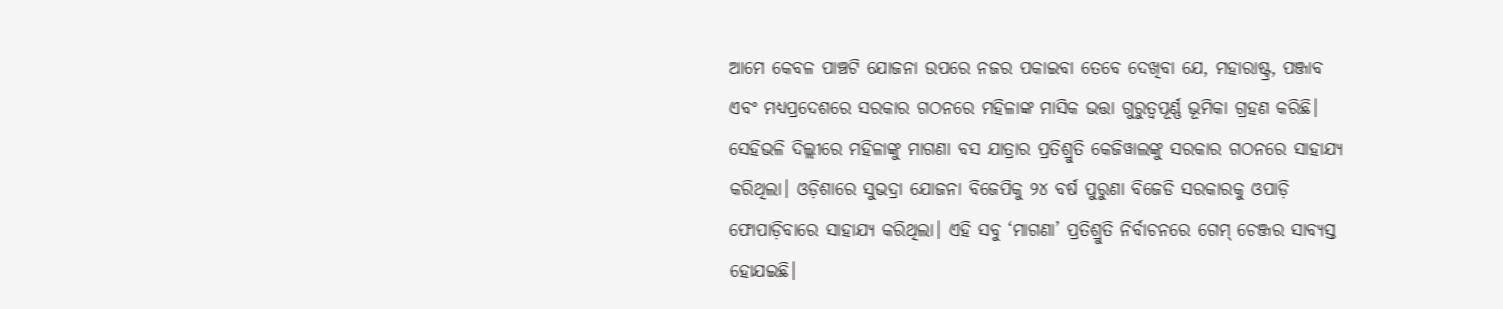ଆମେ କେବଳ ପାଞ୍ଚଟି ଯୋଜନା ଉପରେ ନଜର ପକାଇବା ତେବେ ଦେଖିବା ଯେ, ମହାରାଷ୍ଟ୍ର, ପଞ୍ଜାବ ଏବଂ ମଧ୍ୟପ୍ରଦେଶରେ ସରକାର ଗଠନରେ ମହିଳାଙ୍କ ମାସିକ ଭତ୍ତା ଗୁରୁତ୍ୱପୂର୍ଣ୍ଣ ଭୂମିକା ଗ୍ରହଣ କରିଛି। ସେହିଭଳି ଦିଲ୍ଲୀରେ ମହିଳାଙ୍କୁ ମାଗଣା ବସ ଯାତ୍ରାର ପ୍ରତିଶ୍ରୁତି କେଜିୱାଲଙ୍କୁ ସରକାର ଗଠନରେ ସାହାଯ୍ୟ କରିଥିଲା। ଓଡ଼ିଶାରେ ସୁଭଦ୍ରା ଯୋଜନା ବିଜେପିକୁ ୨୪ ବର୍ଷ ପୁରୁଣା ବିଜେଡି ସରକାରକୁ ଓପାଡ଼ି ଫୋପାଡ଼ିବାରେ ସାହାଯ୍ୟ କରିଥିଲା। ଏହି ସବୁ ‘ମାଗଣା’ ପ୍ରତିଶ୍ରୁତି ନିର୍ବାଚନରେ ଗେମ୍ ଚେଞ୍ଜର ସାବ୍ୟସ୍ତ ହୋଯଇଛି।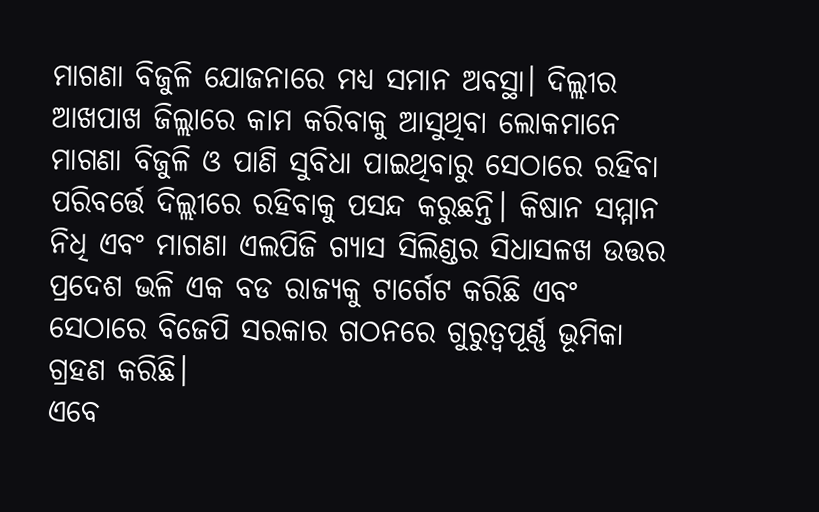ମାଗଣା ବିଜୁଳି ଯୋଜନାରେ ମଧ୍ୟ ସମାନ ଅବସ୍ଥା। ଦିଲ୍ଲୀର ଆଖପାଖ ଜିଲ୍ଲାରେ କାମ କରିବାକୁ ଆସୁଥିବା ଲୋକମାନେ ମାଗଣା ବିଜୁଳି ଓ ପାଣି ସୁବିଧା ପାଇଥିବାରୁ ସେଠାରେ ରହିବା ପରିବର୍ତ୍ତେ ଦିଲ୍ଲୀରେ ରହିବାକୁ ପସନ୍ଦ କରୁଛନ୍ତି। କିଷାନ ସମ୍ମାନ ନିଧି ଏବଂ ମାଗଣା ଏଲପିଜି ଗ୍ୟାସ ସିଲିଣ୍ଡର ସିଧାସଳଖ ଉତ୍ତର ପ୍ରଦେଶ ଭଳି ଏକ ବଡ ରାଜ୍ୟକୁ ଟାର୍ଗେଟ କରିଛି ଏବଂ ସେଠାରେ ବିଜେପି ସରକାର ଗଠନରେ ଗୁରୁତ୍ୱପୂର୍ଣ୍ଣ ଭୂମିକା ଗ୍ରହଣ କରିଛି।
ଏବେ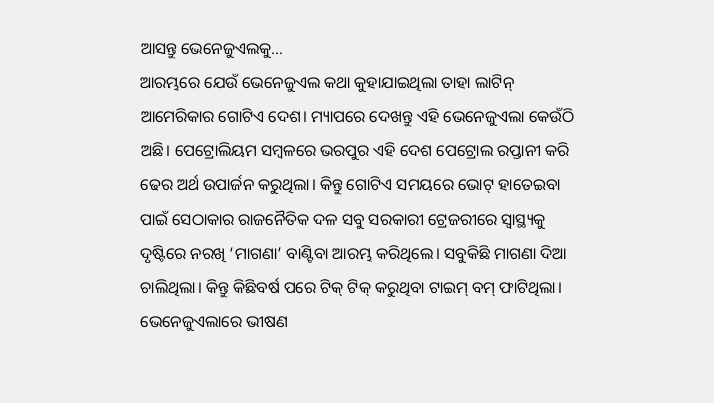ଆସନ୍ତୁ ଭେନେଜୁଏଲକୁ…
ଆରମ୍ଭରେ ଯେଉଁ ଭେନେଜୁଏଲ କଥା କୁହାଯାଇଥିଲା ତାହା ଲାଟିନ୍ ଆମେରିକାର ଗୋଟିଏ ଦେଶ। ମ୍ୟାପରେ ଦେଖନ୍ତୁ ଏହି ଭେନେଜୁଏଲା କେଉଁଠି ଅଛି। ପେଟ୍ରୋଲିୟମ ସମ୍ବଳରେ ଭରପୁର ଏହି ଦେଶ ପେଟ୍ରୋଲ ରପ୍ତାନୀ କରି ଢେର ଅର୍ଥ ଉପାର୍ଜନ କରୁଥିଲା। କିନ୍ତୁ ଗୋଟିଏ ସମୟରେ ଭୋଟ୍ ହାତେଇବା ପାଇଁ ସେଠାକାର ରାଜନୈତିକ ଦଳ ସବୁ ସରକାରୀ ଟ୍ରେଜରୀରେ ସ୍ୱାସ୍ଥ୍ୟକୁ ଦୃଷ୍ଟିରେ ନରଖି ‘ମାଗଣା’ ବାଣ୍ଟିବା ଆରମ୍ଭ କରିଥିଲେ। ସବୁକିଛି ମାଗଣା ଦିଆ ଚାଲିଥିଲା। କିନ୍ତୁ କିଛିବର୍ଷ ପରେ ଟିକ୍ ଟିକ୍ କରୁଥିବା ଟାଇମ୍ ବମ୍ ଫାଟିଥିଲା। ଭେନେଜୁଏଲାରେ ଭୀଷଣ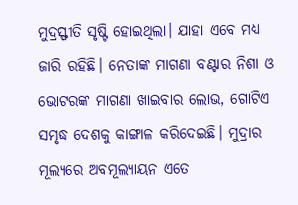ମୁଦ୍ରସ୍ଫୀତି ସୃଷ୍ଟି ହୋଇଥିଲା। ଯାହା ଏବେ ମଧ୍ୟ ଜାରି ରହିଛି। ନେତାଙ୍କ ମାଗଣା ବଣ୍ଟାର ନିଶା ଓ ଭୋଟରଙ୍କ ମାଗଣା ଖାଇବାର ଲୋଭ, ଗୋଟିଏ ସମୃଦ୍ଧ ଦେଶକୁ କାଙ୍ଗାଳ କରିଦେଇଛି। ମୁଦ୍ରାର ମୂଲ୍ୟରେ ଅବମୂଲ୍ୟାୟନ ଏତେ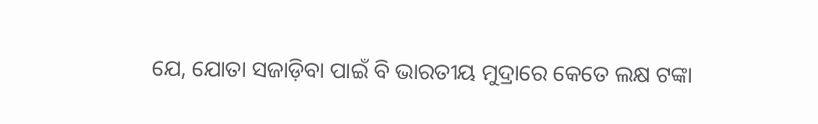ଯେ, ଯୋତା ସଜାଡ଼ିବା ପାଇଁ ବି ଭାରତୀୟ ମୁଦ୍ରାରେ କେତେ ଲକ୍ଷ ଟଙ୍କା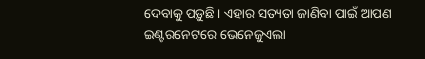ଦେବାକୁ ପଡ଼ୁଛି। ଏହାର ସତ୍ୟତା ଜାଣିବା ପାଇଁ ଆପଣ ଇଣ୍ଟରନେଟରେ ଭେନେଜୁଏଲା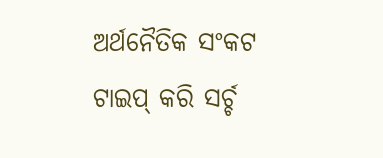ଅର୍ଥନୈତିକ ସଂକଟ ଟାଇପ୍ କରି ସର୍ଚ୍ଚ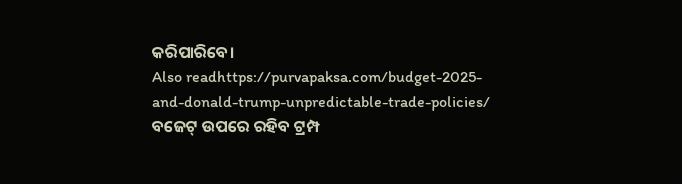କରିପାରିବେ।
Also readhttps://purvapaksa.com/budget-2025-and-donald-trump-unpredictable-trade-policies/
ବଜେଟ୍ ଉପରେ ରହିବ ଟ୍ରମ୍ପ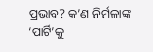ପ୍ରଭାବ? କ’ଣ ନିର୍ମଳାଙ୍କ ‘ପାର୍ଟି’କୁ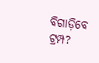ବିଗାଡ଼ିବେ ଟ୍ରମ୍ପ?